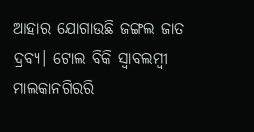ଆହାର ଯୋଗାଉଛି ଜଙ୍ଗଲ ଜାତ ଦ୍ରବ୍ୟ। ଟୋଲ ବିକି ସ୍ୱାବଲମ୍ବୀ ମାଲକାନଗିରରି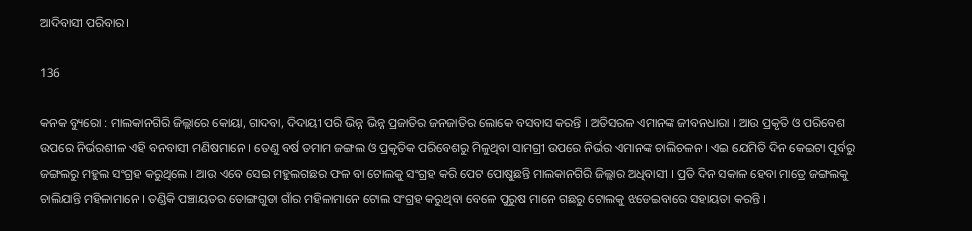ଆଦିବାସୀ ପରିବାର।

136

କନକ ବ୍ୟୁରୋ : ମାଲକାନଗିରି ଜିଲ୍ଲାରେ କୋୟା, ଗାଦବା, ଦିଦାୟୀ ପରି ଭିନ୍ନ ଭିନ୍ନ ପ୍ରଜାତିର ଜନଜାତିର ଲୋକେ ବସବାସ କରନ୍ତି । ଅତିସରଳ ଏମାନଙ୍କ ଜୀବନଧାରା । ଆଉ ପ୍ରକୃତି ଓ ପରିବେଶ ଉପରେ ନିର୍ଭରଶୀଳ ଏହି ବନବାସୀ ମଣିଷମାନେ । ତେଣୁ ବର୍ଷ ତମାମ ଜଙ୍ଗଲ ଓ ପ୍ରକୃତିକ ପରିବେଶରୁ ମିଳୁଥିବା ସାମଗ୍ରୀ ଉପରେ ନିର୍ଭର ଏମାନଙ୍କ ଚାଲିଚଳନ । ଏଇ ଯେମିତି ଦିନ କେଇଟା ପୂର୍ବରୁ ଜଙ୍ଗଲରୁ ମହୁଲ ସଂଗ୍ରହ କରୁଥିଲେ । ଆଉ ଏବେ ସେଇ ମହୁଲଗଛର ଫଳ ବା ଟୋଲକୁ ସଂଗ୍ରହ କରି ପେଟ ପୋଷୁଛନ୍ତି ମାଲକାନଗିରି ଜିଲ୍ଲାର ଅଧିବାସୀ । ପ୍ରତି ଦିନ ସକାଳ ହେବା ମାତ୍ରେ ଜଙ୍ଗଲକୁ ଚାଲିଯାନ୍ତି ମହିଳାମାନେ । ତଣ୍ଡିକି ପଞ୍ଚାୟତର ତୋଙ୍ଗଗୁଡା ଗାଁର ମହିଳାମାନେ ଟୋଲ ସଂଗ୍ରହ କରୁଥିବା ବେଳେ ପୁରୁଷ ମାନେ ଗଛରୁ ଟୋଲକୁ ଝଡେଇବାରେ ସହାୟତା କରନ୍ତି ।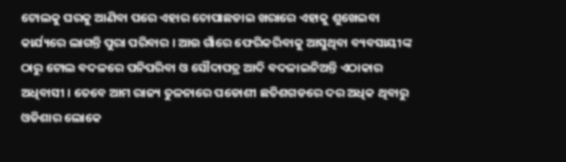ଟୋଲକୁ ଘରକୁ ଆଣିବା ପରେ ଏହାର ଚୋପାଛଡାଇ ଖରାରେ ଏହାକୁ ଶୁଖେଇବା କାର୍ଯ୍ୟରେ ଲାଗନ୍ତି ପୁରା ପରିବାର । ଆଉ ଗାଁରେ ଫେରିକରିବାକୁ ଆସୁଥିବା ବ୍ୟବସାୟୀଙ୍କ ଠାରୁ ଟୋଲ ବଦଳରେ ପନିପରିବା ଓ ସୌଦାପତ୍ର ଆଦି ବଦଳାଇନିଅନ୍ତି ଏଠାକାର ଅଧିବାସୀ । ତେବେ ଆମ ରାଜ୍ୟ ତୁଳନାରେ ପଡୋଶୀ ଛତିଶଗଡରେ ଦର ଅଧିକ ଥିବାରୁ ଓଡିଶାର ଲୋକେ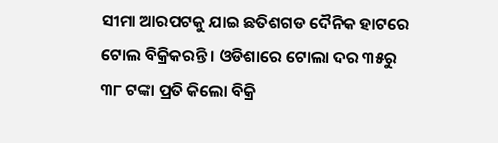ସୀମା ଆରପଟକୁ ଯାଇ ଛତିଶଗଡ ଦୈନିକ ହାଟରେ ଟୋଲ ବିକ୍ରିକରନ୍ତି । ଓଡିଶାରେ ଟୋଲା ଦର ୩୫ରୁ ୩୮ ଟଙ୍କା ପ୍ରତି କିଲୋ ବିକ୍ରି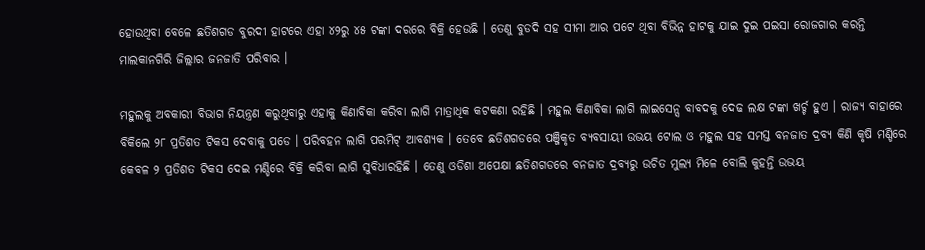ହୋଉଥିବା ବେଳେ ଛତିଶଗଡ ବୁରଦୀ ହାଟରେ ଏହା ୪୨ରୁ ୪୫ ଟଙ୍କା ଦରରେ ବିକ୍ରି ହେଉଛି । ତେଣୁ ବୁଡଦି ସହ ସୀମା ଆର ପଟେ ଥିବା ବିଭିନ୍ନ ହାଟକୁ ଯାଇ ଦୁଇ ପଇସା ରୋଜଗାର କରନ୍ତି ମାଲକାନଗିରି ଜିଲ୍ଲାର ଜନଜାତି ପରିବାର ।

ମହୁଲକୁ ଅବକାରୀ ବିଭାଗ ନିୟନ୍ତ୍ରଣ କରୁଥିବାରୁ ଏହାକୁ କିଣାବିକା କରିବା ଲାଗି ମାତ୍ରାଧିକ କଟକଣା ରହିଛି । ମହୁଲ କିଣାବିକା ଲାଗି ଲାଇସେନ୍ସ ବାବଦକୁ ଦେଢ ଲକ୍ଷ ଟଙ୍କା ଖର୍ଚ୍ଚ ହୁଏ । ରାଜ୍ୟ ବାହାରେ ବିକିଲେ ୨୮ ପ୍ରତିଶତ ଟିକସ ଦେବାକୁ ପଡେ । ପରିବହନ ଲାଗି ପରମିଟ୍ ଆବଶ୍ୟକ । ତେବେ ଛତିଶଗଡରେ ପଞ୍ଜିକୃତ ବ୍ୟବସାୟୀ ଉଭୟ ଟୋଲ ଓ ମହୁଲ ସହ ସମସ୍ତ ବନଜାତ ଦ୍ରବ୍ୟ କିଣି କୃଷି ମଣ୍ଡିରେ କେବଳ ୨ ପ୍ରତିଶତ ଟିକସ ଦେଇ ମଣ୍ଡିରେ ବିକ୍ରି କରିବା ଲାଗି ସୁବିଧାରହିଛି । ତେଣୁ ଓଡିଶା ଅପେକ୍ଷା ଛତିଶଗଡରେ ବନଜାତ ଦ୍ରବ୍ୟରୁ ଉଚିତ ମୁଲ୍ୟ ମିଳେ ବୋଲି କୁହନ୍ତି ଉଭୟ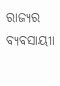ରାଜ୍ୟର ବ୍ୟବସାୟୀା